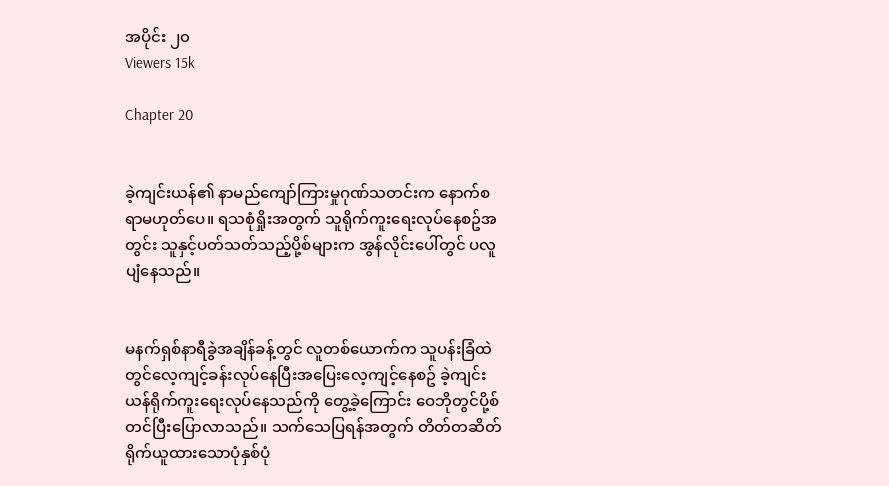အပိုင်း ၂၀
Viewers 15k

Chapter 20


ခဲ့ကျင်းယန်၏ နာမည်ကျော်ကြားမှုဂုဏ်သတင်းက နောက်စရာမဟုတ်ပေ။ ရသစုံရှိုးအတွက် သူရိုက်ကူးရေးလုပ်နေစဥ်အတွင်း သူနှင့်ပတ်သတ်သည့်ပို့စ်များက အွန်လိုင်းပေါ်တွင် ပလူပျံနေသည်။


မနက်ရှစ်နာရီခွဲအချိန်ခန့်တွင် လူတစ်ယောက်က သူပန်းခြံထဲတွင်လေ့ကျင့်ခန်းလုပ်နေပြီးအပြေးလေ့ကျင့်နေစဥ် ခဲ့ကျင်းယန်ရိုက်ကူးရေးလုပ်နေသည်ကို တွေ့ခဲ့ကြောင်း ဝေဘိုတွင်ပို့စ်တင်ပြီးပြောလာသည်။ သက်သေပြရန်အတွက် တိတ်တဆိတ်ရိုက်ယူထားသောပုံနှစ်ပုံ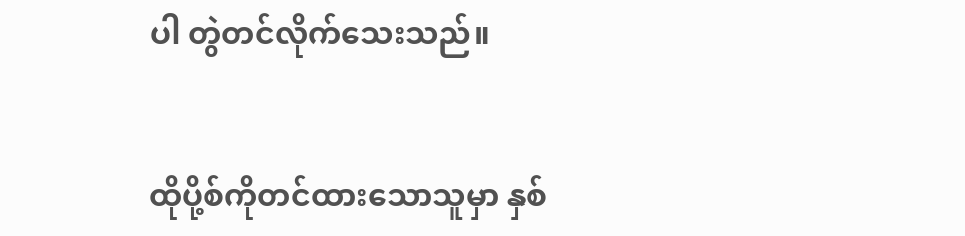ပါ တွဲတင်လိုက်သေးသည်။


ထိုပို့စ်ကိုတင်ထားသောသူမှာ နှစ်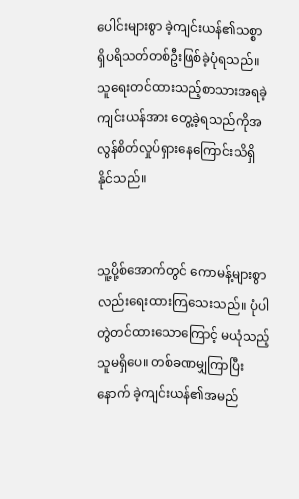ပေါင်းများစွာ ခဲ့ကျင်းယန်၏သစ္စာရှိပရိသတ်တစ်ဦးဖြစ်ခဲ့ပုံရသည်။ သူရေးတင်ထားသည့်စာသားအရခဲ့ကျင်းယန်အား တွေ့ခဲ့ရသည်ကိုအလွန်စိတ်လှုပ်ရှားနေကြောင်းသိရှိနိုင်သည်။


သူ့ပို့စ်အောက်တွင် ကောမန့်များစွာလည်းရေးထားကြသေးသည်။ ပုံပါတွဲတင်ထားသောကြောင့် မယုံသည့်သူမရှိပေ။ တစ်ခဏမျှကြာပြီးနောက် ခဲ့ကျင်းယန်၏အမည်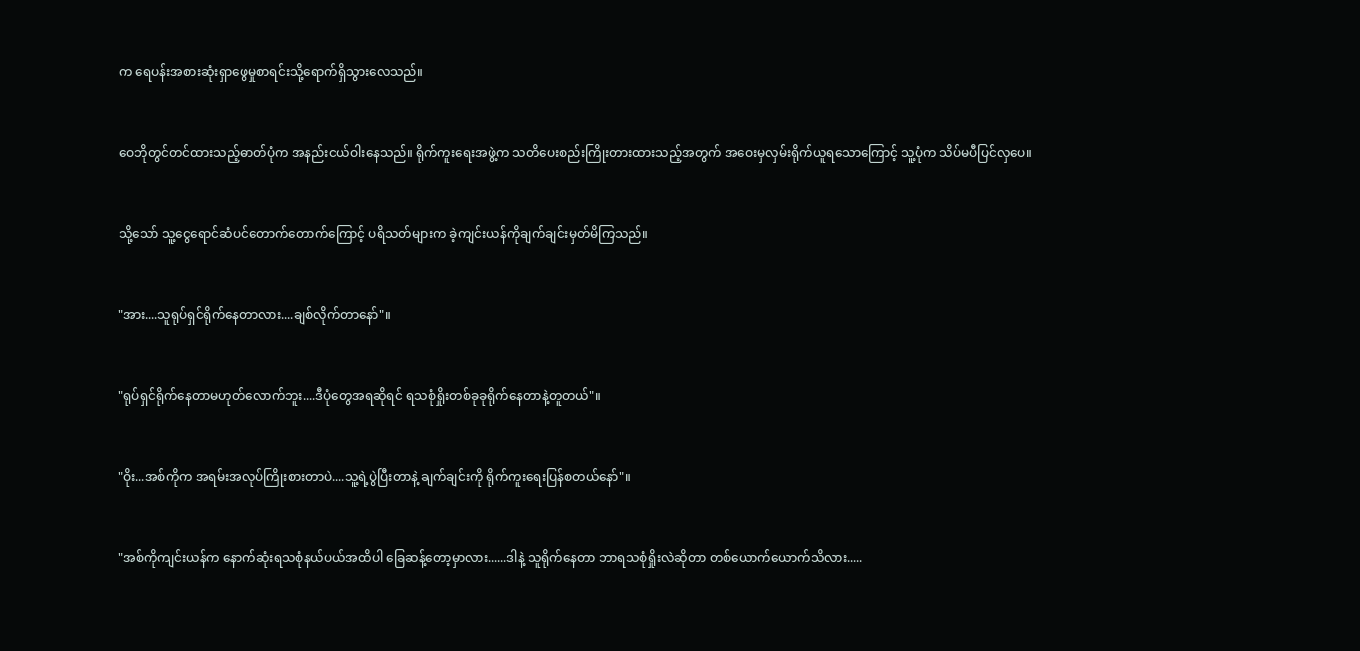က ရေပန်းအစားဆုံးရှာဖွေမှုစာရင်းသို့ရောက်ရှိသွားလေသည်။


ဝေဘိုတွင်တင်ထားသည့်ဓာတ်ပုံက အနည်းငယ်ဝါးနေသည်။ ရိုက်ကူးရေးအဖွဲ့က သတိပေးစည်းကြိုးတားထားသည့်အတွက် အဝေးမှလှမ်းရိုက်ယူရသောကြောင့် သူ့ပုံက သိပ်မပီပြင်လှပေ။


သို့သော် သူ့ငွေရောင်ဆံပင်တောက်တောက်ကြောင့် ပရိသတ်များက ခဲ့ကျင်းယန်ကိုချက်ချင်းမှတ်မိကြသည်။


"အား....သူရုပ်ရှင်ရိုက်နေတာလား....ချစ်လိုက်တာနော်"။


"ရုပ်ရှင်ရိုက်နေတာမဟုတ်လောက်ဘူး....ဒီပုံတွေအရဆိုရင် ရသစုံရှိုးတစ်ခုခုရိုက်နေတာနဲ့တူတယ်"။


"ဝိုး...အစ်ကိုက အရမ်းအလုပ်ကြိုးစားတာပဲ....သူ့ရဲ့ပွဲပြီးတာနဲ့ ချက်ချင်းကို ရိုက်ကူးရေးပြန်စတယ်နော်"။


"အစ်ကိုကျင်းယန်က နောက်ဆုံးရသစုံနယ်ပယ်အထိပါ ခြေဆန့်တော့မှာလား......ဒါနဲ့ သူရိုက်နေတာ ဘာရသစုံရှိုးလဲဆိုတာ တစ်ယောက်ယောက်သိလား.....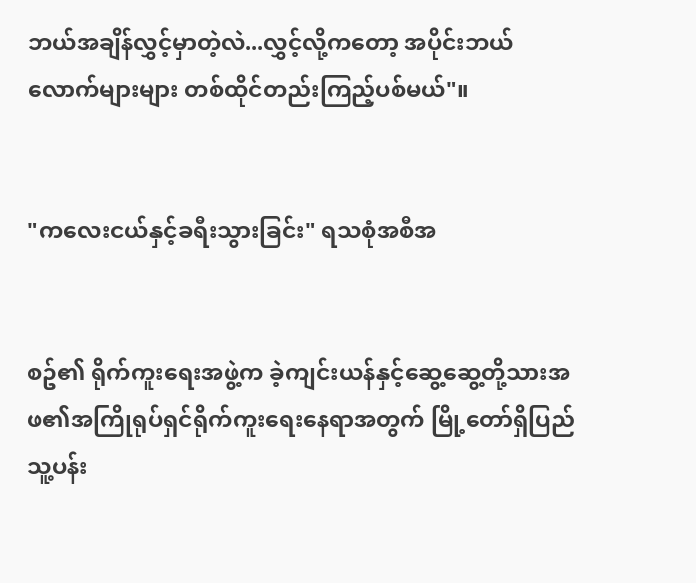ဘယ်အချိန်လွှင့်မှာတဲ့လဲ...လွှင့်လို့ကတော့ အပိုင်းဘယ်လောက်များများ တစ်ထိုင်တည်းကြည့်ပစ်မယ်"။


"ကလေးငယ်နှင့်ခရီးသွားခြင်း" ရသစုံအစီအ


စဥ်၏ ရိုက်ကူးရေးအဖွဲ့က ခဲ့ကျင်းယန်နှင့်ဆွေ့ဆွေ့တို့သားအဖ၏အကြိုရုပ်ရှင်ရိုက်ကူးရေးနေရာအတွက် မြို့တော်ရှိပြည်သူ့ပန်း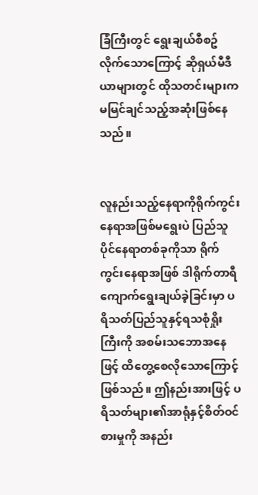ခြံကြီးတွင် ရွေးချယ်စီစဥ်လိုက်သောကြောင့် ဆိုရှယ်မီဒီယာများတွင် ထိုသတင်းများက မမြင်ချင်သည့်အဆုံးဖြစ်နေသည်။


လူနည်းသည့်နေရာကိုရိုက်ကွင်းနေရာအဖြစ်မရွေးပဲ ပြည်သူပိုင်နေရာတစ်ခုကိုသာ ရိုက်ကွင်းနေရာအဖြစ် ဒါရိုက်တာရီကျောက်ရွေးချယ်ခဲ့ခြင်းမှာ ပရိသတ်ပြည်သူနှင့်ရသစုံရှိုးကြီးကို အစမ်းသဘောအနေဖြင့် ထိတွေ့စေလိုသောကြောင့်ဖြစ်သည်။ ဤနည်းအားဖြင့် ပရိသတ်များ၏အာရုံနှင့်စိတ်ဝင်စားမှုကို အနည်း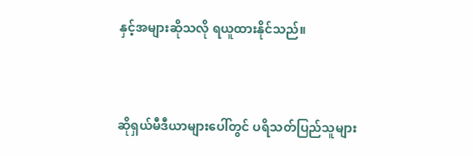နှင့်အများဆိုသလို ရယူထားနိုင်သည်။


ဆိုရှယ်မီဒီယာများပေါ်တွင် ပရိသတ်ပြည်သူများ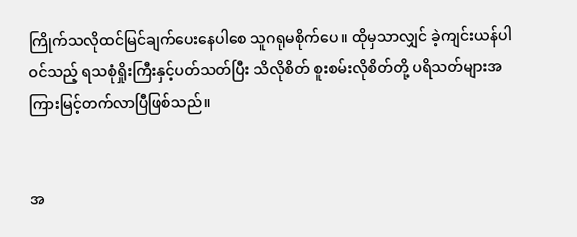ကြိုက်သလိုထင်မြင်ချက်ပေးနေပါစေ သူဂရုမစိုက်ပေ။ ထိုမှသာလျှင် ခဲ့ကျင်းယန်ပါဝင်သည့် ရသစုံရှိုးကြီးနှင့်ပတ်သတ်ပြီး သိလိုစိတ် စူးစမ်းလိုစိတ်တို့ ပရိသတ်များအကြားမြင့်တက်လာပြီဖြစ်သည်။


အ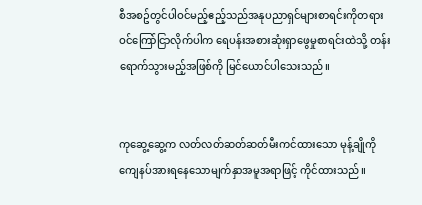စီအစဥ်တွင်ပါဝင်မည့်ဧည့်သည်အနုပညာရှင်များစာရင်းကိုတရားဝင်ကြော်ငြာလိုက်ပါက ရေပန်းအစားဆုံးရှာဖွေမှုစာရင်းထဲသို့ တန်းရောက်သွားမည့်အဖြစ်ကို မြင်ယောင်ပါသေးသည်။


ကုဆွေ့ဆွေ့က လတ်လတ်ဆတ်ဆတ်မီးကင်ထားသော မုန့်ချိုကို ကျေနပ်အားရနေသောမျက်နှာအမူအရာဖြင့် ကိုင်ထားသည်။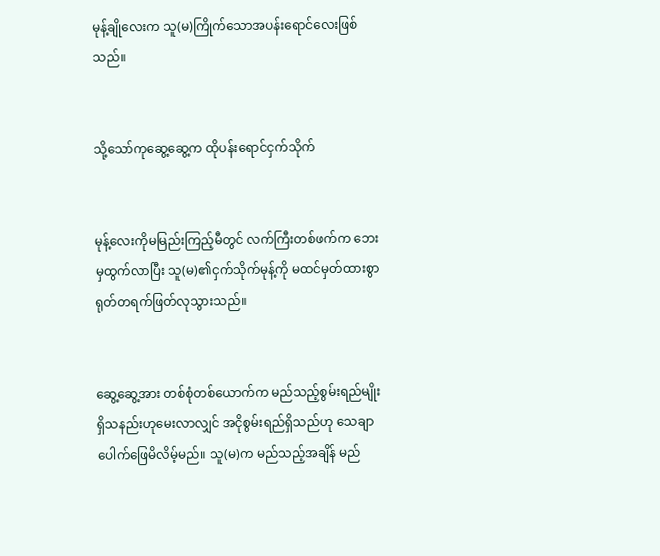မုန့်ချိုလေးက သူ(မ)ကြိုက်သောအပန်းရောင်လေးဖြစ်သည်။


သို့သော်ကုဆွေ့ဆွေ့က ထိုပန်းရောင်ငှက်သိုက်


မုန့်လေးကိုမမြည်းကြည့်မီတွင် လက်ကြီးတစ်ဖက်က ဘေးမှထွက်လာပြီး သူ(မ)၏ငှက်သိုက်မုန့်ကို မထင်မှတ်ထားစွာ ရုတ်တရက်ဖြတ်လုသွားသည်။


ဆွေ့ဆွေ့အား တစ်စုံတစ်ယောက်က မည်သည့်စွမ်းရည်မျိုးရှိသနည်းဟုမေးလာလျှင် အငိုစွမ်းရည်ရှိသည်ဟု သေချာပေါက်ဖြေမိလိမ့်မည်။ သူ(မ)က မည်သည့်အချိန် မည်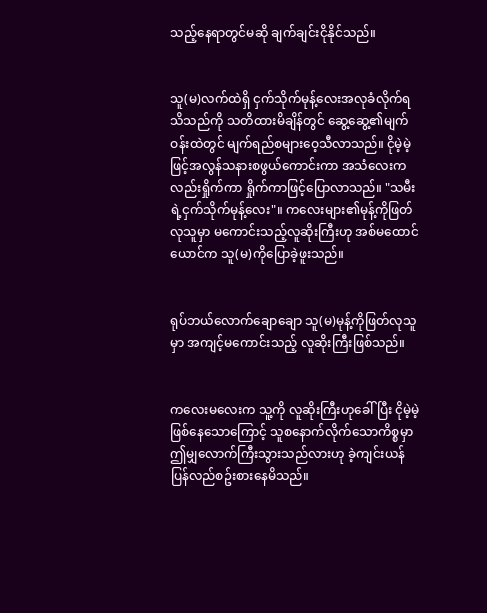သည့်နေရာတွင်မဆို ချက်ချင်းငိုနိုင်သည်။


သူ(မ)လက်ထဲရှိ ငှက်သိုက်မုန့်လေးအလုခံလိုက်ရသိသည်ကို သတိထားမိချိန်တွင် ဆွေ့ဆွေ့၏မျက်ဝန်းထဲတွင် မျက်ရည်စများဝေ့သီလာသည်။ ငိုမဲ့မဲ့ဖြင့်အလွန်သနားစဖွယ်ကောင်းကာ အသံလေးကလည်းရှိုက်ကာ ရှိုက်ကာဖြင့်ပြောလာသည်။ "သမီးရဲ့ငှက်သိုက်မုန့်လေး"။ ကလေးများ၏မုန့်ကိုဖြတ်လုသူမှာ မကောင်းသည့်လူဆိုးကြီးဟု အစ်မထောင်ယောင်က သူ(မ)ကိုပြောခဲ့ဖူးသည်။


ရုပ်ဘယ်လောက်ချောချော သူ(မ)မုန့်ကိုဖြတ်လုသူမှာ အကျင့်မကောင်းသည့် လူဆိုးကြီးဖြစ်သည်။


ကလေးမလေးက သူ့ကို လူဆိုးကြီးဟုခေါ်ပြီး ငိုမဲ့မဲ့ဖြစ်နေသောကြောင့် သူစနောက်လိုက်သောကိစ္စမှာဤမျှလောက်ကြီးသွားသည်လားဟု ခဲ့ကျင်းယန်ပြန်လည်စဥ်းစားနေမိသည်။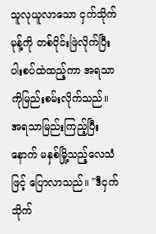သူလုယူလာသော ငှက်သိုက်မုန့်ကို တစ်ပိုင်းဖြဲလိုက်ပြီး ပါးစပ်ထဲထည့်ကာ အရသာကိုမြည်းစမ်းလိုက်သည်။ အရသာမြည်းကြည့်ပြီးနောက် မနှစ်မြို့သည့်လေသံဖြင့် ပြောလာသည်။ "ဒီငှက်သိုက်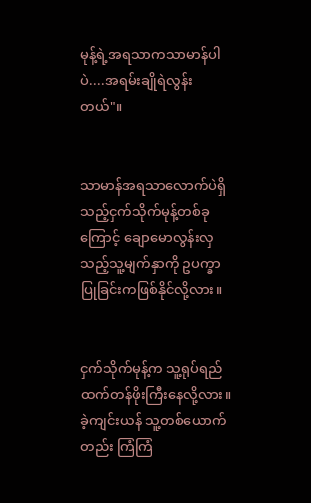မုန့်ရဲ့အရသာကသာမာန်ပါပဲ....အရမ်းချိုရဲလွန်းတယ်"။


သာမာန်အရသာလောက်ပဲရှိသည့်ငှက်သိုက်မုန့်တစ်ခုကြောင့် ချောမောလွန်းလှသည့်သူ့မျက်နှာကို ဥပက္ခာပြုခြင်းကဖြစ်နိုင်လို့လား။


ငှက်သိုက်မုန့်က သူ့ရုပ်ရည်ထက်တန်ဖိုးကြီးနေလို့လား။ ခဲ့ကျင်းယန် သူ့တစ်ယောက်တည်း ကြံကြံ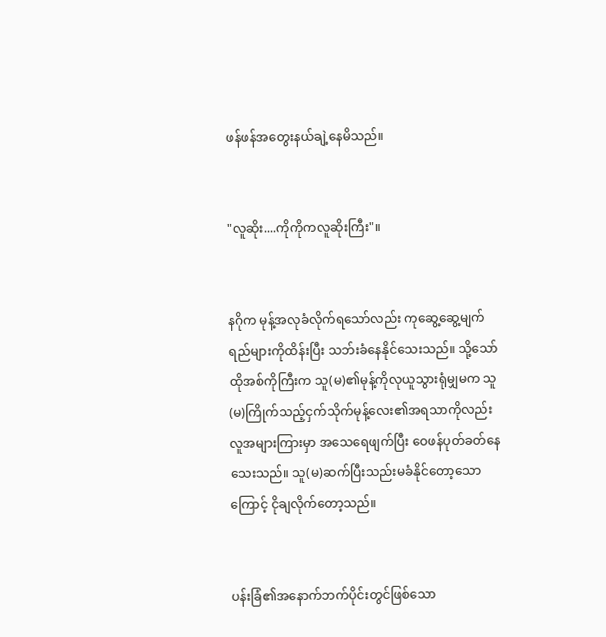ဖန်ဖန်အတွေးနယ်ချဲ့နေမိသည်။


"လူဆိုး....ကိုကိုကလူဆိုးကြီး"။


နဂိုက မုန့်အလုခံလိုက်ရသော်လည်း ကုဆွေ့ဆွေ့မျက်ရည်များကိုထိန်းပြီး သဘ်းခံနေနိုင်သေးသည်။ သို့သော် ထိုအစ်ကိုကြီးက သူ(မ)၏မုန့်ကိုလုယူသွားရုံမျှမက သူ(မ)ကြိုက်သည့်ငှက်သိုက်မုန့်လေး၏အရသာကိုလည်း လူအများကြားမှာ အသေရေဖျက်ပြီး ဝေဖန်ပုတ်ခတ်နေသေးသည်။ သူ(မ)ဆက်ပြီးသည်းမခံနိုင်တော့သောကြောင့် ငိုချလိုက်တော့သည်။


ပန်းခြံ၏အနောက်ဘက်ပိုင်းတွင်ဖြစ်သော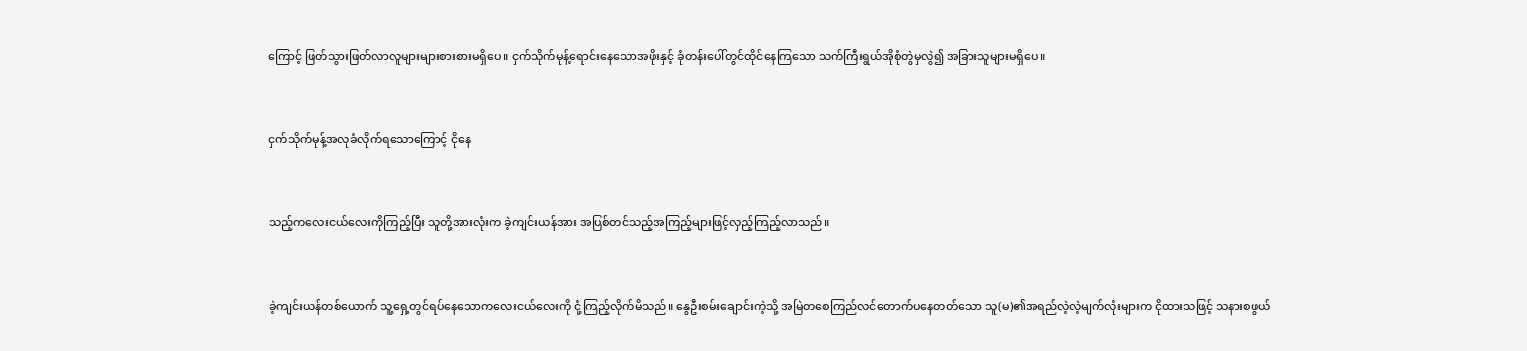ကြောင့် ဖြတ်သွားဖြတ်လာလူများများစားစားမရှိပေ။ ငှက်သိုက်မုန့်ရောင်းနေသောအဖိုးနှင့် ခုံတန်းပေါ်တွင်ထိုင်နေကြသော သက်ကြီးရွယ်အိုစုံတွဲမှလွဲ၍ အခြားသူများမရှိပေ။


ငှက်သိုက်မုန့်အလုခံလိုက်ရသောကြောင့် ငိုနေ


သည့်ကလေးငယ်လေးကိုကြည့်ပြီး သူတို့အားလုံးက ခဲ့ကျင်းယန်အား အပြစ်တင်သည့်အကြည့်များဖြင့်လှည့်ကြည့်လာသည်။


ခဲ့ကျင်းယန်တစ်ယောက် သူ့ရှေ့တွင်ရပ်နေသောကလေးငယ်လေးကို ငုံ့ကြည့်လိုက်မိသည်။ နွေဦးစမ်းချောင်းကဲ့သို့ အမြဲတစေကြည်လင်တောက်ပနေတတ်သော သူ(မ)၏အရည်လဲ့လဲ့မျက်လုံးများက ငိုထားသဖြင့် သနားစဖွယ်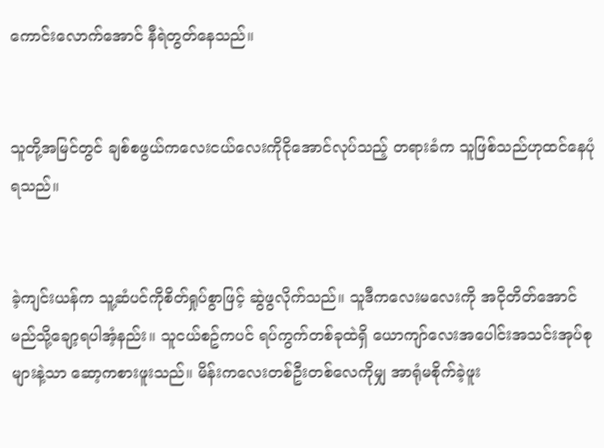ကောင်းလောက်အောင် နီရဲတွတ်နေသည်။


သူတို့အမြင်တွင် ချစ်စဖွယ်ကလေးငယ်လေးကိုငိုအောင်လုပ်သည့် တရားခံက သူဖြစ်သည်ဟုထင်နေပုံရသည်။


ခဲ့ကျင်းယန်က သူ့ဆံပင်ကိုစိတ်ရှုပ်စွာဖြင့် ဆွဲဖွလိုက်သည်။ သူဒီကလေးမလေးကို အငိုတိတ်အောင်မည်သို့ချော့ရပါအံ့နည်း။ သူငယ်စဥ်ကပင် ရပ်ကွက်တစ်ခုထဲရှိ ယောကျာ်လေးအပေါင်းအသင်းအုပ်စုများနဲ့သာ ဆော့ကစားဖူးသည်။ မိန်းကလေးတစ်ဦးတစ်လေကိုမျှ အာရုံမစိုက်ခဲ့ဖူး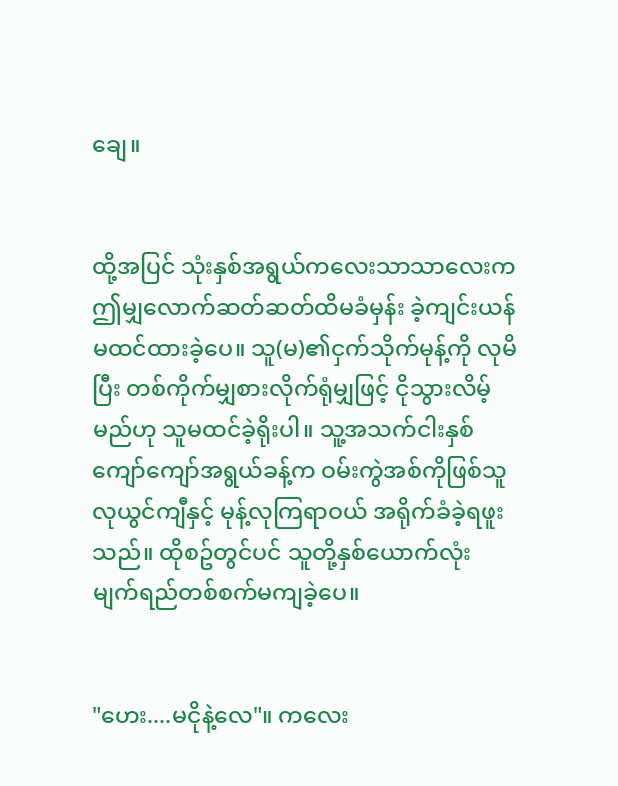ချေ။


ထို့အပြင် သုံးနှစ်အရွယ်ကလေးသာသာလေးက ဤမျှလောက်ဆတ်ဆတ်ထိမခံမှန်း ခဲ့ကျင်းယန်မထင်ထားခဲ့ပေ။ သူ(မ)၏ငှက်သိုက်မုန့်ကို လုမိပြီး တစ်ကိုက်မျှစားလိုက်ရုံမျှဖြင့် ငိုသွားလိမ့်မည်ဟု သူမထင်ခဲ့ရိုးပါ။ သူ့အသက်ငါးနှစ်ကျော်ကျော်အရွယ်ခန့်က ဝမ်းကွဲအစ်ကိုဖြစ်သူ လုယွင်ကျီနှင့် မုန့်လုကြရာဝယ် အရိုက်ခံခဲ့ရဖူးသည်။ ထိုစဥ်တွင်ပင် သူတို့နှစ်ယောက်လုံး မျက်ရည်တစ်စက်မကျခဲ့ပေ။


"ဟေး....မငိုနဲ့လေ"။ ကလေး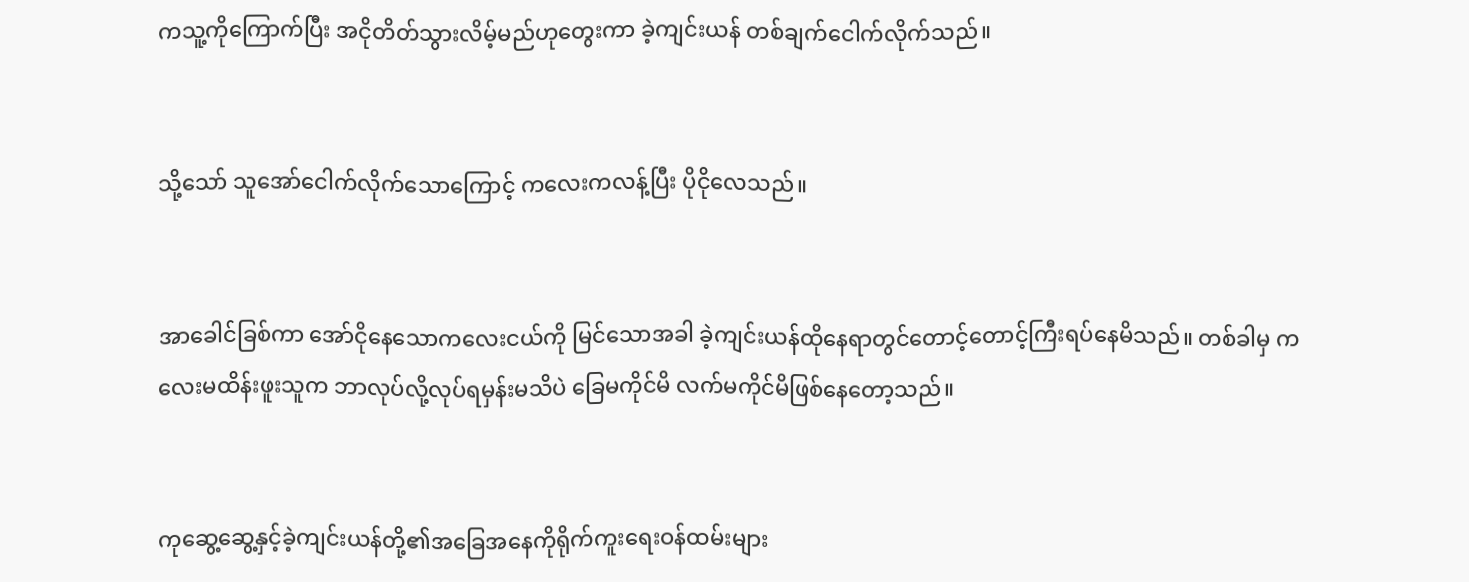ကသူ့ကိုကြောက်ပြီး အငိုတိတ်သွားလိမ့်မည်ဟုတွေးကာ ခဲ့ကျင်းယန် တစ်ချက်ငေါက်လိုက်သည်။


သို့သော် သူအော်ငေါက်လိုက်သောကြောင့် ကလေးကလန့်ပြီး ပိုငိုလေသည်။


အာခေါင်ခြစ်ကာ အော်ငိုနေသောကလေးငယ်ကို မြင်သောအခါ ခဲ့ကျင်းယန်ထိုနေရာတွင်တောင့်တောင့်ကြီးရပ်နေမိသည်။ တစ်ခါမှ ကလေးမထိန်းဖူးသူက ဘာလုပ်လို့လုပ်ရမှန်းမသိပဲ ခြေမကိုင်မိ လက်မကိုင်မိဖြစ်နေတော့သည်။


ကုဆွေ့ဆွေ့နှင့်ခဲ့ကျင်းယန်တို့၏အခြေအနေကိုရိုက်ကူးရေးဝန်ထမ်းများ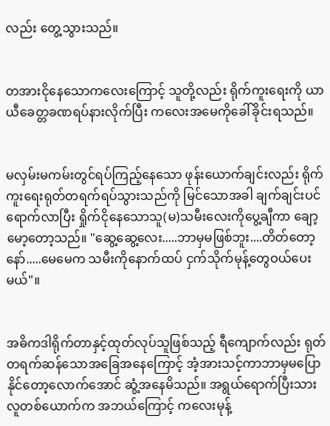လည်း တွေ့သွားသည်။


တအားငိုနေသောကလေးကြောင့် သူတို့လည်း ရိုက်ကူးရေးကို ယာယီခေတ္တခဏရပ်နားလိုက်ပြီး ကလေးအမေကိုခေါ်ခိုင်းရသည်။


မလှမ်းမကမ်းတွင်ရပ်ကြည့်နေသော ဖုန်းယောက်ချင်းလည်း ရိုက်ကူးရေးရုတ်တရက်ရပ်သွားသည်ကို မြင်သောအခါ ချက်ချင်းပင်ရောက်လာပြီး ရှိုက်ငိုနေသောသူ(မ)သမီးလေးကိုပွေ့ချီကာ ချော့မော့တော့သည်။ "ဆွေ့ဆွေ့လေး.....ဘာမှမဖြစ်ဘူး....တိတ်တော့နော်.....မေမေက သမီးကိုနောက်ထပ် ငှက်သိုက်မုန့်တွေဝယ်ပေးမယ်"။


အဓိကဒါရိုက်တာနှင့်ထုတ်လုပ်သူဖြစ်သည့် ရီကျောက်လည်း ရုတ်တရက်ဆန်သောအခြေအနေကြောင့် အံ့အားသင့်ကာဘာမှမပြောနိုင်တော့လောက်အောင် ဆွံ့အနေမိသည်။ အရွယ်ရောက်ပြီးသားလူတစ်ယောက်က အဘယ်ကြောင့် ကလေးမုန့်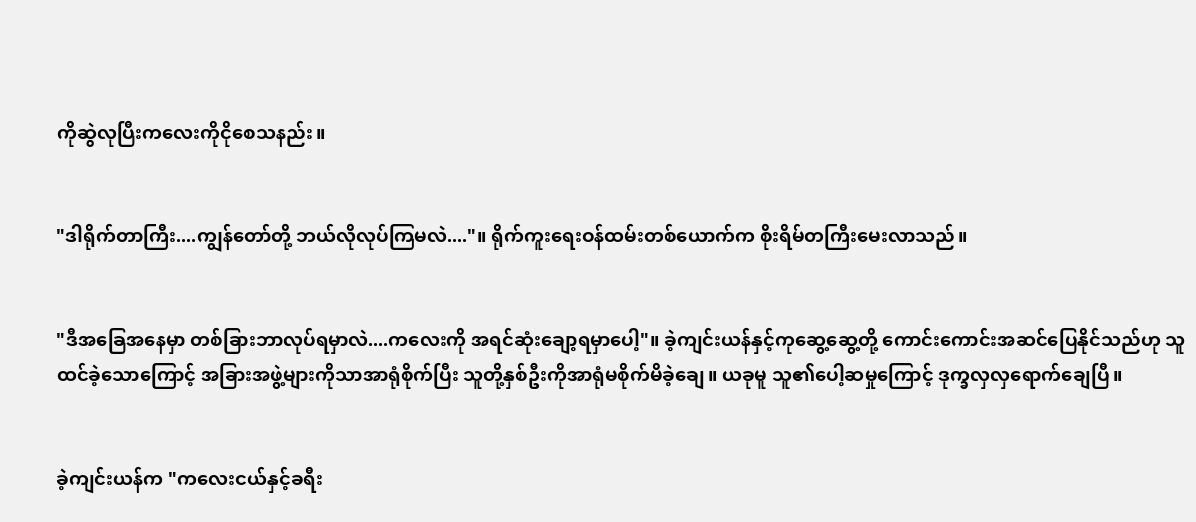ကိုဆွဲလုပြီးကလေးကိုငိုစေသနည်း။


"ဒါရိုက်တာကြီး....ကျွန်တော်တို့ ဘယ်လိုလုပ်ကြမလဲ...."။ ရိုက်ကူးရေးဝန်ထမ်းတစ်ယောက်က စိုးရိမ်တကြီးမေးလာသည်။


"ဒီအခြေအနေမှာ တစ်ခြားဘာလုပ်ရမှာလဲ....ကလေးကို အရင်ဆုံးချော့ရမှာပေါ့"။ ခဲ့ကျင်းယန်နှင့်ကုဆွေ့ဆွေ့တို့ ကောင်းကောင်းအဆင်ပြေနိုင်သည်ဟု သူထင်ခဲ့သောကြောင့် အခြားအဖွဲ့များကိုသာအာရုံစိုက်ပြီး သူတို့နှစ်ဦးကိုအာရုံမစိုက်မိခဲ့ချေ။ ယခုမူ သူ၏ပေါ့ဆမှုကြောင့် ဒုက္ခလှလှရောက်ချေပြီ။


ခဲ့ကျင်းယန်က "ကလေးငယ်နှင့်ခရီး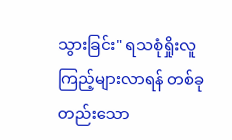သွားခြင်း" ရသစုံရှိုးလူကြည့်များလာရန် တစ်ခုတည်းသော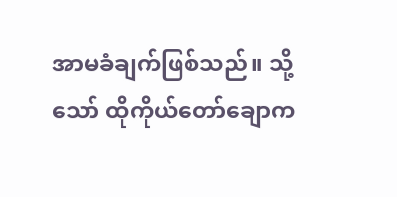အာမခံချက်ဖြစ်သည်။ သို့သော် ထိုကိုယ်တော်ချောက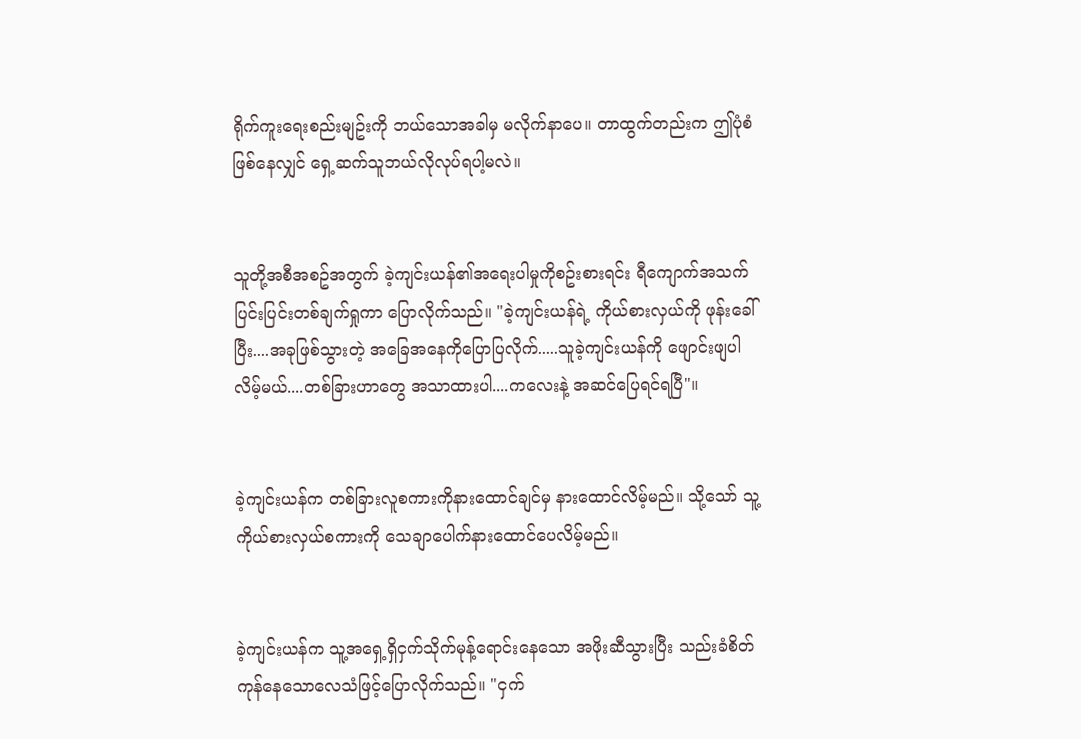ရိုက်ကူးရေးစည်းမျဥ်းကို ဘယ်သောအခါမှ မလိုက်နာပေ။ တာထွက်တည်းက ဤပုံစံဖြစ်နေလျှင် ရှေ့ဆက်သူဘယ်လိုလုပ်ရပါ့မလဲ။


သူတို့အစီအစဥ်အတွက် ခဲ့ကျင်းယန်၏အရေးပါမှုကိုစဥ်းစားရင်း ရီကျောက်အသက်ပြင်းပြင်းတစ်ချက်ရှုကာ ပြောလိုက်သည်။ "ခဲ့ကျင်းယန်ရဲ့ ကိုယ်စားလှယ်ကို ဖုန်းခေါ်ပြီး....အခုဖြစ်သွားတဲ့ အခြေအနေကိုပြောပြလိုက်.....သူခဲ့ကျင်းယန်ကို ဖျောင်းဖျပါလိမ့်မယ်....တစ်ခြားဟာတွေ အသာထားပါ....ကလေးနဲ့ အဆင်ပြေရင်ရပြီ"။


ခဲ့ကျင်းယန်က တစ်ခြားလူစကားကိုနားထောင်ချင်မှ နားထောင်လိမ့်မည်။ သို့သော် သူ့ကိုယ်စားလှယ်စကားကို သေချာပေါက်နားထောင်ပေလိမ့်မည်။


ခဲ့ကျင်းယန်က သူ့အရှေ့ရှိငှက်သိုက်မုန့်ရောင်းနေသော အဖိုးဆီသွားပြီး သည်းခံစိတ်ကုန်နေသောလေသံဖြင့်ပြောလိုက်သည်။ "ငှက်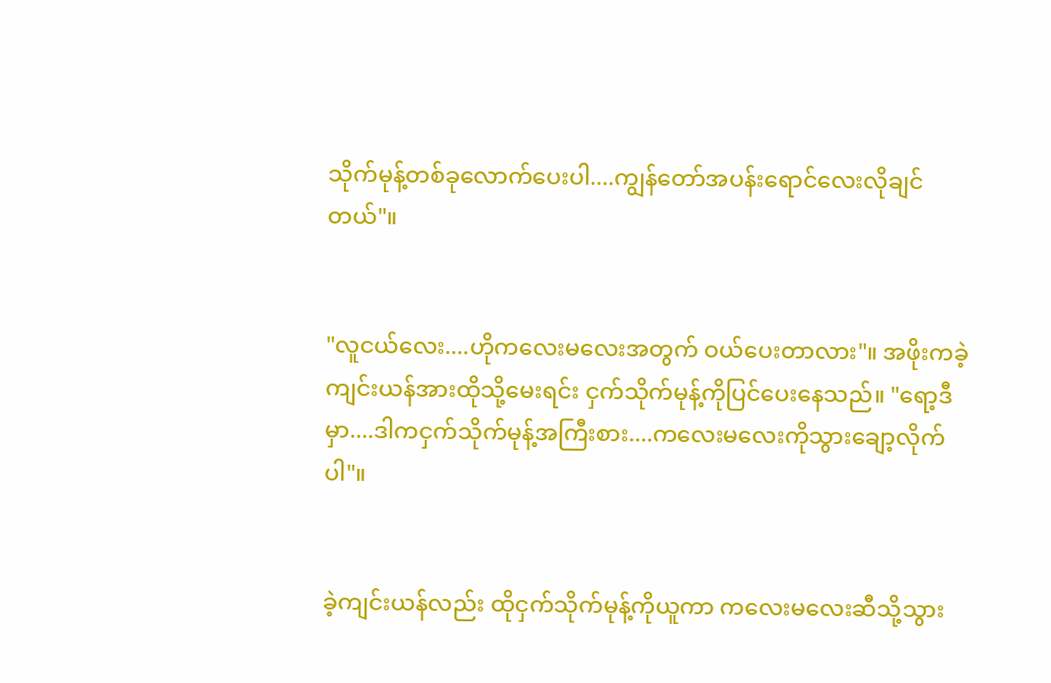သိုက်မုန့်တစ်ခုလောက်ပေးပါ....ကျွန်တော်အပန်းရောင်လေးလိုချင်တယ်"။


"လူငယ်လေး....ဟိုကလေးမလေးအတွက် ဝယ်ပေးတာလား"။ အဖိုးကခဲ့ကျင်းယန်အားထိုသို့မေးရင်း ငှက်သိုက်မုန့်ကိုပြင်ပေးနေသည်။ "ရော့ဒီမှာ....ဒါကငှက်သိုက်မုန့်အကြီးစား....ကလေးမလေးကိုသွားချော့လိုက်ပါ"။


ခဲ့ကျင်းယန်လည်း ထိုငှက်သိုက်မုန့်ကိုယူကာ ကလေးမလေးဆီသို့သွား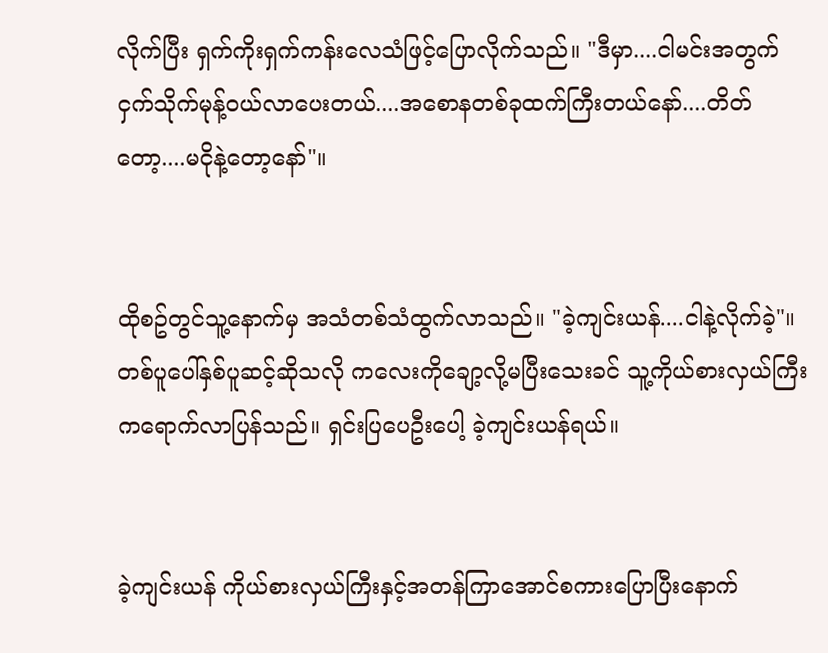လိုက်ပြီး ရှက်ကိုးရှက်ကန်းလေသံဖြင့်ပြောလိုက်သည်။ "ဒီမှာ....ငါမင်းအတွက်ငှက်သိုက်မုန့်ဝယ်လာပေးတယ်....အစောနတစ်ခုထက်ကြီးတယ်နော်....တိတ်တော့....မငိုနဲ့တော့နော်"။


ထိုစဥ်တွင်သူ့နောက်မှ အသံတစ်သံထွက်လာသည်။ "ခဲ့ကျင်းယန်....ငါနဲ့လိုက်ခဲ့"။ တစ်ပူပေါ်နှစ်ပူဆင့်ဆိုသလို ကလေးကိုချော့လို့မပြီးသေးခင် သူ့ကိုယ်စားလှယ်ကြီးကရောက်လာပြန်သည်။ ရှင်းပြပေဦးပေါ့ ခဲ့ကျင်းယန်ရယ်။


ခဲ့ကျင်းယန် ကိုယ်စားလှယ်ကြီးနှင့်အတန်ကြာအောင်စကားပြောပြီးနောက်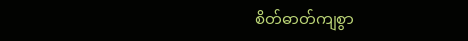စိတ်ဓာတ်ကျစွာ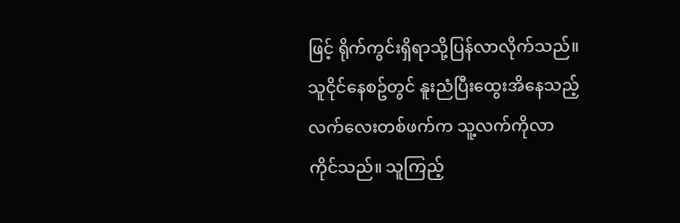ဖြင့် ရိုက်ကွင်းရှိရာသို့ပြန်လာလိုက်သည်။ သူငိုင်နေစဥ်တွင် နူးညံပြီးထွေးအိနေသည့်လက်လေးတစ်ဖက်က သူ့လက်ကိုလာကိုင်သည်။ သူကြည့်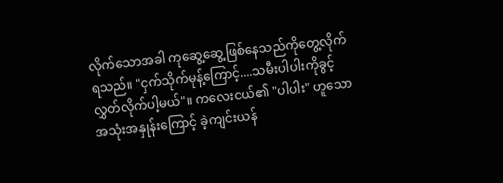လိုက်သောအခါ ကုဆွေ့ဆွေ့ဖြစ်နေသည်ကိုတွေ့လိုက်ရသည်။ "ငှက်သိုက်မုန့်ကြောင့်....သမီးပါပါးကိုခွင့်လွှတ်လိုက်ပါ့မယ်"။ ကလေးငယ်၏ "ပါပါး" ဟူသောအသုံးအနှုန်းကြောင့် ခဲ့ကျင်းယန်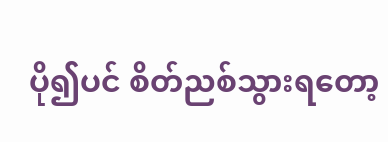ပို၍ပင် စိတ်ညစ်သွားရတော့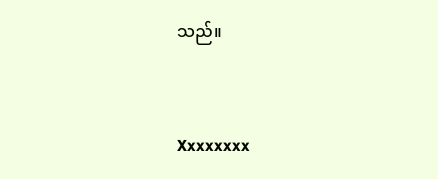သည်။


Xxxxxxxx